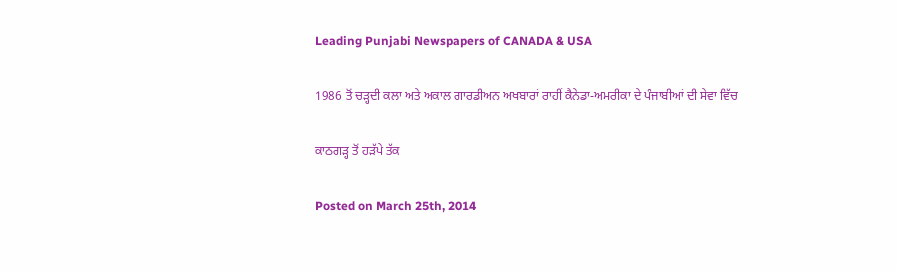Leading Punjabi Newspapers of CANADA & USA

1986 ਤੋਂ ਚੜ੍ਹਦੀ ਕਲਾ ਅਤੇ ਅਕਾਲ ਗਾਰਡੀਅਨ ਅਖਬਾਰਾਂ ਰਾਹੀਂ ਕੈਨੇਡਾ-ਅਮਰੀਕਾ ਦੇ ਪੰਜਾਬੀਆਂ ਦੀ ਸੇਵਾ ਵਿੱਚ

ਕਾਠਗੜ੍ਹ ਤੋਂ ਹੜੱਪੇ ਤੱਕ

Posted on March 25th, 2014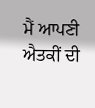ਮੈਂ ਆਪਣੀ ਐਤਕੀਂ ਦੀ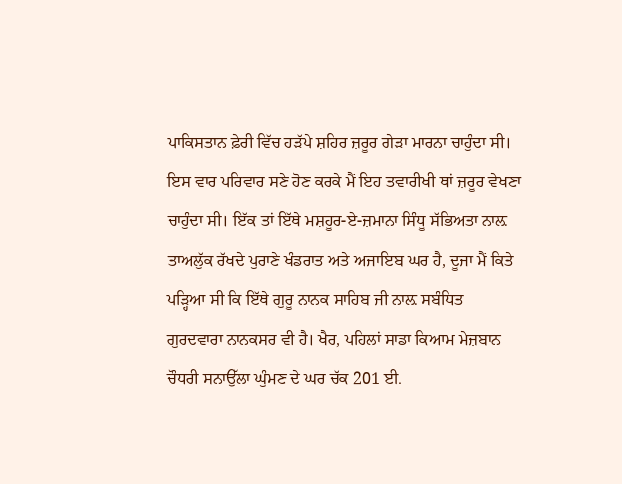ਪਾਕਿਸਤਾਨ ਫ਼ੇਰੀ ਵਿੱਚ ਹੜੱਪੇ ਸ਼ਹਿਰ ਜ਼ਰੂਰ ਗੇੜਾ ਮਾਰਨਾ ਚਾਹੁੰਦਾ ਸੀ। ਇਸ ਵਾਰ ਪਰਿਵਾਰ ਸਣੇ ਹੋਣ ਕਰਕੇ ਮੈਂ ਇਹ ਤਵਾਰੀਖੀ ਥਾਂ ਜ਼ਰੂਰ ਵੇਖਣਾ ਚਾਹੁੰਦਾ ਸੀ। ਇੱਕ ਤਾਂ ਇੱਥੇ ਮਸ਼ਹੂਰ-ਏ-ਜ਼ਮਾਨਾ ਸਿੰਧੂ ਸੱਭਿਅਤਾ ਨਾਲ਼ ਤਾਅਲੁੱਕ ਰੱਖਦੇ ਪੁਰਾਣੇ ਖੰਡਰਾਤ ਅਤੇ ਅਜਾਇਬ ਘਰ ਹੈ, ਦੂਜਾ ਮੈਂ ਕਿਤੇ ਪੜ੍ਹਿਆ ਸੀ ਕਿ ਇੱਥੇ ਗੁਰੂ ਨਾਨਕ ਸਾਹਿਬ ਜੀ ਨਾਲ਼ ਸਬੰਧਿਤ ਗੁਰਦਵਾਰਾ ਨਾਨਕਸਰ ਵੀ ਹੈ। ਖੈਰ, ਪਹਿਲਾਂ ਸਾਡਾ ਕਿਆਮ ਮੇਜ਼ਬਾਨ ਚੌਧਰੀ ਸਨਾਉੱਲਾ ਘੁੰਮਣ ਦੇ ਘਰ ਚੱਕ 201 ਈ.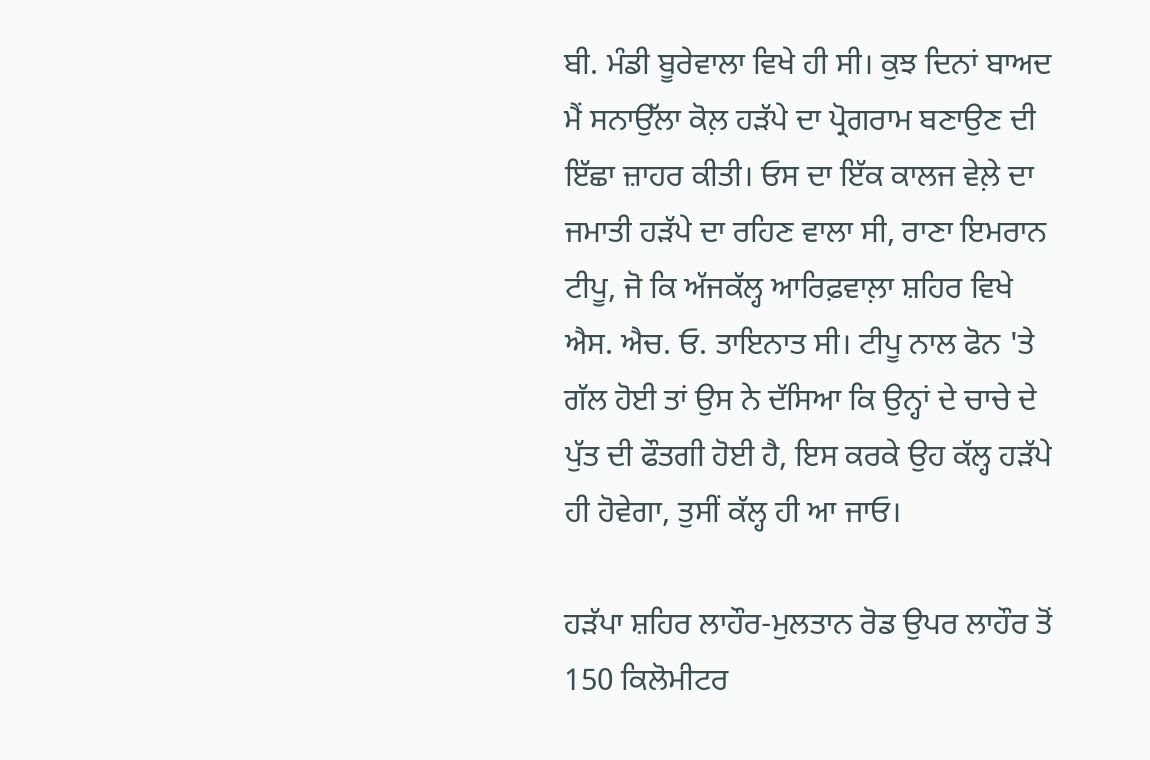ਬੀ. ਮੰਡੀ ਬੂਰੇਵਾਲਾ ਵਿਖੇ ਹੀ ਸੀ। ਕੁਝ ਦਿਨਾਂ ਬਾਅਦ ਮੈਂ ਸਨਾਉੱਲਾ ਕੋਲ਼ ਹੜੱਪੇ ਦਾ ਪ੍ਰੋਗਰਾਮ ਬਣਾਉਣ ਦੀ ਇੱਛਾ ਜ਼ਾਹਰ ਕੀਤੀ। ਓਸ ਦਾ ਇੱਕ ਕਾਲਜ ਵੇਲ਼ੇ ਦਾ ਜਮਾਤੀ ਹੜੱਪੇ ਦਾ ਰਹਿਣ ਵਾਲਾ ਸੀ, ਰਾਣਾ ਇਮਰਾਨ ਟੀਪੂ, ਜੋ ਕਿ ਅੱਜਕੱਲ੍ਹ ਆਰਿਫ਼ਵਾਲ਼ਾ ਸ਼ਹਿਰ ਵਿਖੇ ਐਸ. ਐਚ. ਓ. ਤਾਇਨਾਤ ਸੀ। ਟੀਪੂ ਨਾਲ ਫੋਨ 'ਤੇ ਗੱਲ ਹੋਈ ਤਾਂ ਉਸ ਨੇ ਦੱਸਿਆ ਕਿ ਉਨ੍ਹਾਂ ਦੇ ਚਾਚੇ ਦੇ ਪੁੱਤ ਦੀ ਫੌਤਗੀ ਹੋਈ ਹੈ, ਇਸ ਕਰਕੇ ਉਹ ਕੱਲ੍ਹ ਹੜੱਪੇ ਹੀ ਹੋਵੇਗਾ, ਤੁਸੀਂ ਕੱਲ੍ਹ ਹੀ ਆ ਜਾਓ।

ਹੜੱਪਾ ਸ਼ਹਿਰ ਲਾਹੌਰ-ਮੁਲਤਾਨ ਰੋਡ ਉਪਰ ਲਾਹੌਰ ਤੋਂ 150 ਕਿਲੋਮੀਟਰ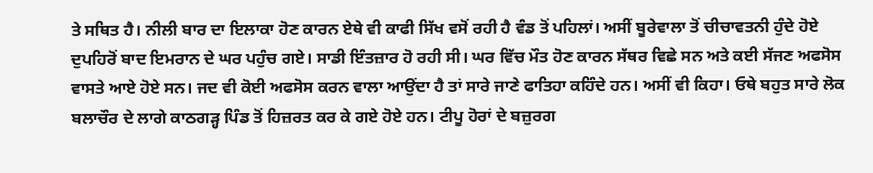ਤੇ ਸਥਿਤ ਹੈ। ਨੀਲੀ ਬਾਰ ਦਾ ਇਲਾਕਾ ਹੋਣ ਕਾਰਨ ਏਥੇ ਵੀ ਕਾਫੀ ਸਿੱਖ ਵਸੋਂ ਰਹੀ ਹੈ ਵੰਡ ਤੋਂ ਪਹਿਲਾਂ। ਅਸੀਂ ਬੂਰੇਵਾਲਾ ਤੋਂ ਚੀਚਾਵਤਨੀ ਹੁੰਦੇ ਹੋਏ ਦੁਪਹਿਰੋਂ ਬਾਦ ਇਮਰਾਨ ਦੇ ਘਰ ਪਹੁੰਚ ਗਏ। ਸਾਡੀ ਇੰਤਜ਼ਾਰ ਹੋ ਰਹੀ ਸੀ। ਘਰ ਵਿੱਚ ਮੌਤ ਹੋਣ ਕਾਰਨ ਸੱਥਰ ਵਿਛੇ ਸਨ ਅਤੇ ਕਈ ਸੱਜਣ ਅਫਸੋਸ ਵਾਸਤੇ ਆਏ ਹੋਏ ਸਨ। ਜਦ ਵੀ ਕੋਈ ਅਫਸੋਸ ਕਰਨ ਵਾਲਾ ਆਉਂਦਾ ਹੈ ਤਾਂ ਸਾਰੇ ਜਾਣੇ ਫਾਤਿਹਾ ਕਹਿੰਦੇ ਹਨ। ਅਸੀਂ ਵੀ ਕਿਹਾ। ਓਥੇ ਬਹੁਤ ਸਾਰੇ ਲੋਕ ਬਲਾਚੌਰ ਦੇ ਲਾਗੇ ਕਾਠਗੜ੍ਹ ਪਿੰਡ ਤੋਂ ਹਿਜ਼ਰਤ ਕਰ ਕੇ ਗਏ ਹੋਏ ਹਨ। ਟੀਪੂ ਹੋਰਾਂ ਦੇ ਬਜ਼ੁਰਗ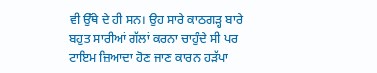ਵੀ ਉੱਥੇ ਦੇ ਹੀ ਸਨ। ਉਹ ਸਾਰੇ ਕਾਠਗੜ੍ਹ ਬਾਰੇ ਬਹੁਤ ਸਾਰੀਆਂ ਗੱਲਾਂ ਕਰਨਾ ਚਾਹੁੰਦੇ ਸੀ ਪਰ ਟਾਇਮ ਜ਼ਿਆਦਾ ਹੋਣ ਜਾਣ ਕਾਰਨ ਹੜੱਪਾ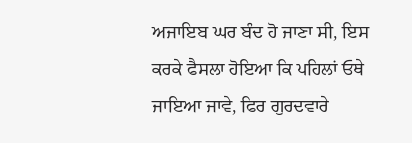ਅਜਾਇਬ ਘਰ ਬੰਦ ਹੋ ਜਾਣਾ ਸੀ, ਇਸ ਕਰਕੇ ਫੈਸਲਾ ਹੋਇਆ ਕਿ ਪਹਿਲਾਂ ਓਥੇ ਜਾਇਆ ਜਾਵੇ, ਫਿਰ ਗੁਰਦਵਾਰੇ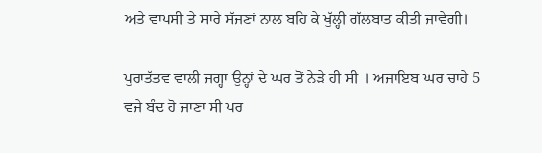ਅਤੇ ਵਾਪਸੀ ਤੇ ਸਾਰੇ ਸੱਜਣਾਂ ਨਾਲ ਬਹਿ ਕੇ ਖੁੱਲ੍ਹੀ ਗੱਲਬਾਤ ਕੀਤੀ ਜਾਵੇਗੀ।

ਪੁਰਾਤੱਤਵ ਵਾਲੀ ਜਗ੍ਹਾ ਉਨ੍ਹਾਂ ਦੇ ਘਰ ਤੋਂ ਨੇੜੇ ਹੀ ਸੀ । ਅਜਾਇਬ ਘਰ ਚਾਹੇ 5 ਵਜੇ ਬੰਦ ਹੋ ਜਾਣਾ ਸੀ ਪਰ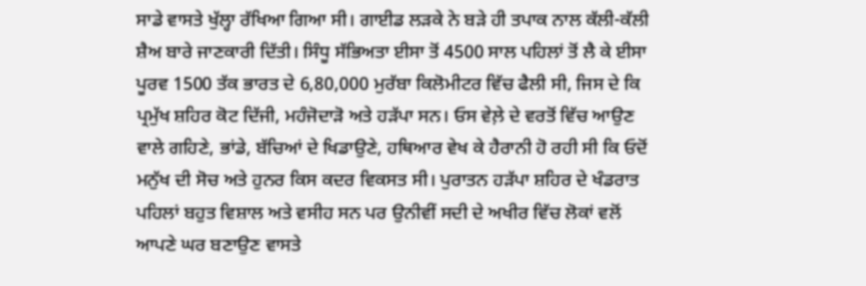ਸਾਡੇ ਵਾਸਤੇ ਖੁੱਲ੍ਹਾ ਰੱਖਿਆ ਗਿਆ ਸੀ। ਗਾਈਡ ਲੜਕੇ ਨੇ ਬੜੇ ਹੀ ਤਪਾਕ ਨਾਲ ਕੱਲੀ-ਕੱਲੀ ਸ਼ੈਅ ਬਾਰੇ ਜਾਣਕਾਰੀ ਦਿੱਤੀ। ਸਿੰਧੂ ਸੱਭਿਅਤਾ ਈਸਾ ਤੋਂ 4500 ਸਾਲ ਪਹਿਲਾਂ ਤੋਂ ਲੈ ਕੇ ਈਸਾ ਪੂਰਵ 1500 ਤੱਕ ਭਾਰਤ ਦੇ 6,80,000 ਮੁਰੱਬਾ ਕਿਲੋਮੀਟਰ ਵਿੱਚ ਫੈਲੀ ਸੀ, ਜਿਸ ਦੇ ਕਿ ਪ੍ਰਮੁੱਖ ਸ਼ਹਿਰ ਕੋਟ ਦਿੱਜੀ, ਮਹੰਜੋਦਾੜੋ ਅਤੇ ਹੜੱਪਾ ਸਨ। ਓਸ ਵੇਲ਼ੇ ਦੇ ਵਰਤੋਂ ਵਿੱਚ ਆਉਣ ਵਾਲੇ ਗਹਿਣੇ, ਭਾਂਡੇ, ਬੱਚਿਆਂ ਦੇ ਖਿਡਾਉਣੇ, ਹਥਿਆਰ ਵੇਖ ਕੇ ਹੈਰਾਨੀ ਹੋ ਰਹੀ ਸੀ ਕਿ ਓਦੋਂ ਮਨੁੱਖ ਦੀ ਸੋਚ ਅਤੇ ਹੁਨਰ ਕਿਸ ਕਦਰ ਵਿਕਸਤ ਸੀ। ਪੁਰਾਤਨ ਹੜੱਪਾ ਸ਼ਹਿਰ ਦੇ ਖੰਡਰਾਤ ਪਹਿਲਾਂ ਬਹੁਤ ਵਿਸ਼ਾਲ ਅਤੇ ਵਸੀਹ ਸਨ ਪਰ ਉਨੀਵੀਂ ਸਦੀ ਦੇ ਅਖੀਰ ਵਿੱਚ ਲੋਕਾਂ ਵਲੋਂ ਆਪਣੇ ਘਰ ਬਣਾਉਣ ਵਾਸਤੇ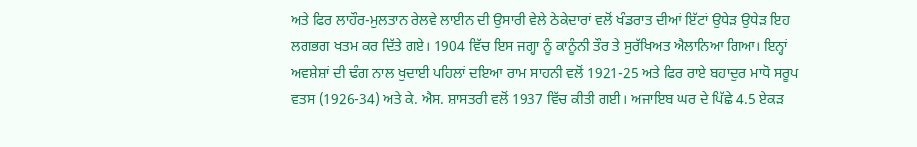ਅਤੇ ਫਿਰ ਲਾਹੌਰ-ਮੁਲਤਾਨ ਰੇਲਵੇ ਲਾਈਨ ਦੀ ਉਸਾਰੀ ਵੇਲੇ ਠੇਕੇਦਾਰਾਂ ਵਲੋਂ ਖੰਡਰਾਤ ਦੀਆਂ ਇੱਟਾਂ ਉਧੇੜ ਉਧੇੜ ਇਹ ਲਗਭਗ ਖਤਮ ਕਰ ਦਿੱਤੇ ਗਏ। 1904 ਵਿੱਚ ਇਸ ਜਗ੍ਹਾ ਨੂੰ ਕਾਨੂੰਨੀ ਤੌਰ ਤੇ ਸੁਰੱਖਿਅਤ ਐਲਾਨਿਆ ਗਿਆ। ਇਨ੍ਹਾਂ ਅਵਸ਼ੇਸ਼ਾਂ ਦੀ ਢੰਗ ਨਾਲ ਖੁਦਾਈ ਪਹਿਲਾਂ ਦਇਆ ਰਾਮ ਸਾਹਨੀ ਵਲੋਂ 1921-25 ਅਤੇ ਫਿਰ ਰਾਏ ਬਹਾਦੁਰ ਮਾਧੋ ਸਰੂਪ ਵਤਸ (1926-34) ਅਤੇ ਕੇ. ਐਸ. ਸ਼ਾਸਤਰੀ ਵਲੋਂ 1937 ਵਿੱਚ ਕੀਤੀ ਗਈ। ਅਜਾਇਬ ਘਰ ਦੇ ਪਿੱਛੇ 4.5 ਏਕੜ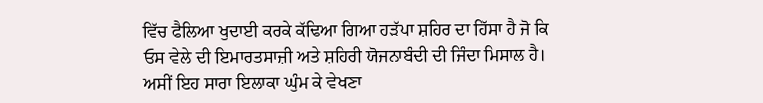ਵਿੱਚ ਫੈਲਿਆ ਖੁਦਾਈ ਕਰਕੇ ਕੱਢਿਆ ਗਿਆ ਹੜੱਪਾ ਸ਼ਹਿਰ ਦਾ ਹਿੱਸਾ ਹੈ ਜੋ ਕਿ ਓਸ ਵੇਲੇ ਦੀ ਇਮਾਰਤਸਾਜ਼ੀ ਅਤੇ ਸ਼ਹਿਰੀ ਯੋਜਨਾਬੰਦੀ ਦੀ ਜਿੰਦਾ ਮਿਸਾਲ ਹੈ। ਅਸੀਂ ਇਹ ਸਾਰਾ ਇਲਾਕਾ ਘੁੰਮ ਕੇ ਵੇਖਣਾ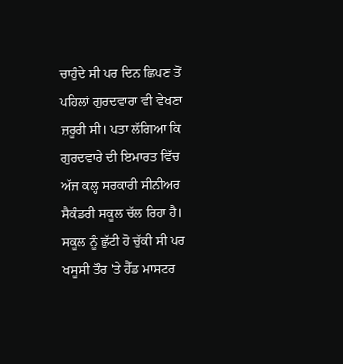ਚਾਹੁੰਦੇ ਸੀ ਪਰ ਦਿਨ ਛਿਪਣ ਤੋਂ ਪਹਿਲਾਂ ਗੁਰਦਵਾਰਾ ਵੀ ਵੇਖਣਾ ਜ਼ਰੂਰੀ ਸੀ। ਪਤਾ ਲੱਗਿਆ ਕਿ ਗੁਰਦਵਾਰੇ ਦੀ ਇਮਾਰਤ ਵਿੱਚ ਅੱਜ ਕਲ੍ਹ ਸਰਕਾਰੀ ਸੀਨੀਅਰ ਸੈਕੰਡਰੀ ਸਕੂਲ ਚੱਲ ਰਿਹਾ ਹੈ। ਸਕੂਲ ਨੂੰ ਛੁੱਟੀ ਹੋ ਚੁੱਕੀ ਸੀ ਪਰ ਖਸੂਸੀ ਤੌਰ 'ਤੇ ਹੈੱਡ ਮਾਸਟਰ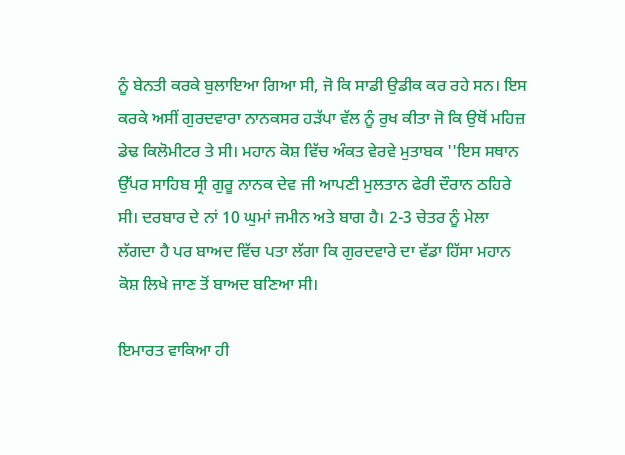ਨੂੰ ਬੇਨਤੀ ਕਰਕੇ ਬੁਲਾਇਆ ਗਿਆ ਸੀ, ਜੋ ਕਿ ਸਾਡੀ ਉਡੀਕ ਕਰ ਰਹੇ ਸਨ। ਇਸ ਕਰਕੇ ਅਸੀਂ ਗੁਰਦਵਾਰਾ ਨਾਨਕਸਰ ਹੜੱਪਾ ਵੱਲ ਨੂੰ ਰੁਖ ਕੀਤਾ ਜੋ ਕਿ ਉਥੋਂ ਮਹਿਜ਼ ਡੇਢ ਕਿਲੋਮੀਟਰ ਤੇ ਸੀ। ਮਹਾਨ ਕੋਸ਼ ਵਿੱਚ ਅੰਕਤ ਵੇਰਵੇ ਮੁਤਾਬਕ ''ਇਸ ਸਥਾਨ ਉੱਪਰ ਸਾਹਿਬ ਸ੍ਰੀ ਗੁਰੂ ਨਾਨਕ ਦੇਵ ਜੀ ਆਪਣੀ ਮੁਲਤਾਨ ਫੇਰੀ ਦੌਰਾਨ ਠਹਿਰੇ ਸੀ। ਦਰਬਾਰ ਦੇ ਨਾਂ 10 ਘੁਮਾਂ ਜਮੀਨ ਅਤੇ ਬਾਗ ਹੈ। 2-3 ਚੇਤਰ ਨੂੰ ਮੇਲਾ ਲੱਗਦਾ ਹੈ ਪਰ ਬਾਅਦ ਵਿੱਚ ਪਤਾ ਲੱਗਾ ਕਿ ਗੁਰਦਵਾਰੇ ਦਾ ਵੱਡਾ ਹਿੱਸਾ ਮਹਾਨ ਕੋਸ਼ ਲਿਖੇ ਜਾਣ ਤੋਂ ਬਾਅਦ ਬਣਿਆ ਸੀ।

ਇਮਾਰਤ ਵਾਕਿਆ ਹੀ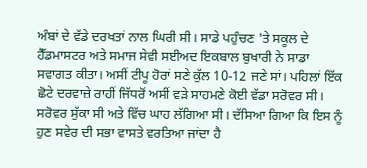ਅੰਬਾਂ ਦੇ ਵੱਡੇ ਦਰਖਤਾਂ ਨਾਲ ਘਿਰੀ ਸੀ। ਸਾਡੇ ਪਹੁੰਚਣ 'ਤੇ ਸਕੂਲ ਦੇ ਹੈੱਡਮਾਸਟਰ ਅਤੇ ਸਮਾਜ ਸੇਵੀ ਸਈਅਦ ਇਕਬਾਲ ਬੁਖਾਰੀ ਨੇ ਸਾਡਾ ਸਵਾਗਤ ਕੀਤਾ। ਅਸੀਂ ਟੀਪੂ ਹੋਰਾਂ ਸਣੇ ਕੁੱਲ 10-12 ਜਣੇ ਸਾਂ। ਪਹਿਲਾਂ ਇੱਕ ਛੋਟੇ ਦਰਵਾਜ਼ੇ ਰਾਹੀਂ ਜਿੱਧਰੋਂ ਅਸੀਂ ਵੜੇ ਸਾਹਮਣੇ ਕੋਈ ਵੱਡਾ ਸਰੋਵਰ ਸੀ। ਸਰੋਵਰ ਸੁੱਕਾ ਸੀ ਅਤੇ ਵਿੱਚ ਘਾਹ ਲੱਗਿਆ ਸੀ। ਦੱਸਿਆ ਗਿਆ ਕਿ ਇਸ ਨੂੰ ਹੁਣ ਸਵੇਰ ਦੀ ਸਭਾ ਵਾਸਤੇ ਵਰਤਿਆ ਜਾਂਦਾ ਹੈ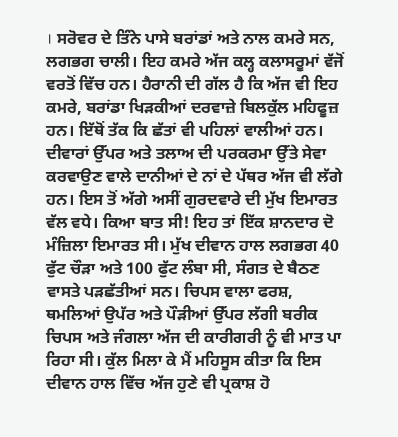। ਸਰੋਵਰ ਦੇ ਤਿੰਨੇ ਪਾਸੇ ਬਰਾਂਡਾਂ ਅਤੇ ਨਾਲ ਕਮਰੇ ਸਨ, ਲਗਭਗ ਚਾਲੀ। ਇਹ ਕਮਰੇ ਅੱਜ ਕਲ੍ਹ ਕਲਾਸਰੂਮਾਂ ਵੱਜੋਂ ਵਰਤੋਂ ਵਿੱਚ ਹਨ। ਹੈਰਾਨੀ ਦੀ ਗੱਲ ਹੈ ਕਿ ਅੱਜ ਵੀ ਇਹ ਕਮਰੇ, ਬਰਾਂਡਾ ਖਿੜਕੀਆਂ ਦਰਵਾਜ਼ੇ ਬਿਲਕੁੱਲ ਮਹਿਫੂਜ਼ ਹਨ। ਇੱਥੋਂ ਤੱਕ ਕਿ ਛੱਤਾਂ ਵੀ ਪਹਿਲਾਂ ਵਾਲੀਆਂ ਹਨ। ਦੀਵਾਰਾਂ ਉੱਪਰ ਅਤੇ ਤਲਾਅ ਦੀ ਪਰਕਰਮਾ ਉੱਤੇ ਸੇਵਾ ਕਰਵਾਉਣ ਵਾਲੇ ਦਾਨੀਆਂ ਦੇ ਨਾਂ ਦੇ ਪੱਥਰ ਅੱਜ ਵੀ ਲੱਗੇ ਹਨ। ਇਸ ਤੋਂ ਅੱਗੇ ਅਸੀਂ ਗੁਰਦਵਾਰੇ ਦੀ ਮੁੱਖ ਇਮਾਰਤ ਵੱਲ ਵਧੇ। ਕਿਆ ਬਾਤ ਸੀ! ਇਹ ਤਾਂ ਇੱਕ ਸ਼ਾਨਦਾਰ ਦੋ ਮੰਜ਼ਿਲਾ ਇਮਾਰਤ ਸੀ। ਮੁੱਖ ਦੀਵਾਨ ਹਾਲ ਲਗਭਗ 40 ਫੁੱਟ ਚੌੜਾ ਅਤੇ 100 ਫੁੱਟ ਲੰਬਾ ਸੀ, ਸੰਗਤ ਦੇ ਬੈਠਣ ਵਾਸਤੇ ਪੜਛੱਤੀਆਂ ਸਨ। ਚਿਪਸ ਵਾਲਾ ਫਰਸ਼, ਥਮਲਿਆਂ ਉਪੱਰ ਅਤੇ ਪੌੜੀਆਂ ਉੱਪਰ ਲੱਗੀ ਬਰੀਕ ਚਿਪਸ ਅਤੇ ਜੰਗਲਾ ਅੱਜ ਦੀ ਕਾਰੀਗਰੀ ਨੂੰ ਵੀ ਮਾਤ ਪਾ ਰਿਹਾ ਸੀ। ਕੁੱਲ ਮਿਲਾ ਕੇ ਮੈਂ ਮਹਿਸੂਸ ਕੀਤਾ ਕਿ ਇਸ ਦੀਵਾਨ ਹਾਲ ਵਿੱਚ ਅੱਜ ਹੁਣੇ ਵੀ ਪ੍ਰਕਾਸ਼ ਹੋ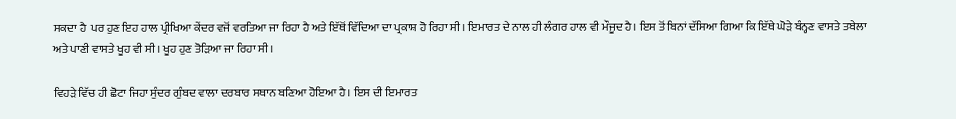ਸਕਦਾ ਹੈ  ਪਰ ਹੁਣ ਇਹ ਹਾਲ ਪ੍ਰੀਖਿਆ ਕੇਂਦਰ ਵਜੋਂ ਵਰਤਿਆ ਜਾ ਰਿਹਾ ਹੈ ਅਤੇ ਇੱਥੋਂ ਵਿੱਦਿਆ ਦਾ ਪ੍ਰਕਾਸ਼ ਹੋ ਰਿਹਾ ਸੀ। ਇਮਾਰਤ ਦੇ ਨਾਲ ਹੀ ਲੰਗਰ ਹਾਲ ਵੀ ਮੌਜੂਦ ਹੈ। ਇਸ ਤੋਂ ਬਿਨਾਂ ਦੱਸਿਆ ਗਿਆ ਕਿ ਇੱਥੇ ਘੋੜੇ ਬੰਨ੍ਹਣ ਵਾਸਤੇ ਤਬੇਲਾ ਅਤੇ ਪਾਣੀ ਵਾਸਤੇ ਖੂਹ ਵੀ ਸੀ। ਖੂਹ ਹੁਣ ਤੋੜਿਆ ਜਾ ਰਿਹਾ ਸੀ।

ਵਿਹੜੇ ਵਿੱਚ ਹੀ ਛੋਟਾ ਜਿਹਾ ਸੁੰਦਰ ਗੁੰਬਦ ਵਾਲਾ ਦਰਬਾਰ ਸਥਾਨ ਬਣਿਆ ਹੋਇਆ ਹੈ। ਇਸ ਦੀ ਇਮਾਰਤ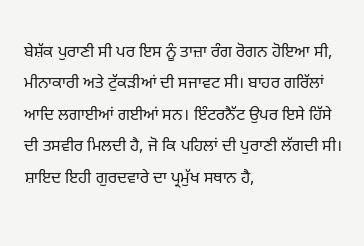ਬੇਸ਼ੱਕ ਪੁਰਾਣੀ ਸੀ ਪਰ ਇਸ ਨੂੰ ਤਾਜ਼ਾ ਰੰਗ ਰੋਗਨ ਹੋਇਆ ਸੀ, ਮੀਨਾਕਾਰੀ ਅਤੇ ਟੁੱਕੜੀਆਂ ਦੀ ਸਜਾਵਟ ਸੀ। ਬਾਹਰ ਗਰਿੱਲਾਂ ਆਦਿ ਲਗਾਈਆਂ ਗਈਆਂ ਸਨ। ਇੰਟਰਨੈੱਟ ਉਪਰ ਇਸੇ ਹਿੱਸੇ ਦੀ ਤਸਵੀਰ ਮਿਲਦੀ ਹੈ, ਜੋ ਕਿ ਪਹਿਲਾਂ ਦੀ ਪੁਰਾਣੀ ਲੱਗਦੀ ਸੀ। ਸ਼ਾਇਦ ਇਹੀ ਗੁਰਦਵਾਰੇ ਦਾ ਪ੍ਰਮੁੱਖ ਸਥਾਨ ਹੈ,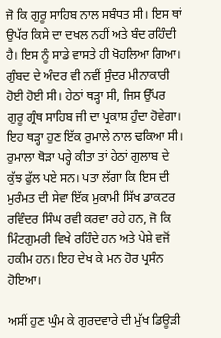ਜੋ ਕਿ ਗੁਰੂ ਸਾਹਿਬ ਨਾਲ ਸਬੰਧਤ ਸੀ। ਇਸ ਥਾਂ ਉਪੱਰ ਕਿਸੇ ਦਾ ਦਖਲ ਨਹੀਂ ਅਤੇ ਬੰਦ ਰਹਿੰਦੀ ਹੈ। ਇਸ ਨੂੰ ਸਾਡੇ ਵਾਸਤੇ ਹੀ ਖੋਹਲਿਆ ਗਿਆ। ਗੁੰਬਦ ਦੇ ਅੰਦਰ ਵੀ ਨਵੀਂ ਸੁੰਦਰ ਮੀਨਾਕਾਰੀ ਹੋਈ ਹੋਈ ਸੀ। ਹੇਠਾਂ ਥੜ੍ਹਾ ਸੀ, ਜਿਸ ਉੱਪਰ ਗੁਰੂ ਗ੍ਰੰਥ ਸਾਹਿਬ ਜੀ ਦਾ ਪ੍ਰਕਾਸ਼ ਹੁੰਦਾ ਹੋਵੇਗਾ। ਇਹ ਥੜ੍ਹਾ ਹੁਣ ਇੱਕ ਰੁਮਾਲੇ ਨਾਲ ਢਕਿਆ ਸੀ। ਰੁਮਾਲਾ ਥੋੜਾ ਪਰ੍ਹੇ ਕੀਤਾ ਤਾਂ ਹੇਠਾਂ ਗੁਲਾਬ ਦੇ ਕੁੱਝ ਫੁੱਲ ਪਏ ਸਨ। ਪਤਾ ਲੱਗਾ ਕਿ ਇਸ ਦੀ ਮੁਰੰਮਤ ਦੀ ਸੇਵਾ ਇੱਕ ਮੁਕਾਮੀ ਸਿੱਖ ਡਾਕਟਰ ਰਵਿੰਦਰ ਸਿੰਘ ਰਵੀ ਕਰਵਾ ਰਹੇ ਹਨ, ਜੋ ਕਿ ਮਿੰਟਗੁਮਰੀ ਵਿਖੇ ਰਹਿੰਦੇ ਹਨ ਅਤੇ ਪੇਸ਼ੇ ਵਜੋਂ ਹਕੀਮ ਹਨ। ਇਹ ਦੇਖ ਕੇ ਮਨ ਹੋਰ ਪ੍ਰਸੰਨ ਹੋਇਆ।

ਅਸੀਂ ਹੁਣ ਘੁੰਮ ਕੇ ਗੁਰਦਵਾਰੇ ਦੀ ਮੁੱਖ ਡਿਊੜੀ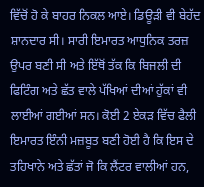ਵਿੱਚੋਂ ਹੋ ਕੇ ਬਾਹਰ ਨਿਕਲ ਆਏ। ਡਿਊੜੀ ਵੀ ਬੇਹੱਦ ਸ਼ਾਨਦਾਰ ਸੀ। ਸਾਰੀ ਇਮਾਰਤ ਆਧੁਨਿਕ ਤਰਜ਼ ਉਪਰ ਬਣੀ ਸੀ ਅਤੇ ਇੱਥੋਂ ਤੱਕ ਕਿ ਬਿਜਲੀ ਦੀ ਫਿਟਿੰਗ ਅਤੇ ਛੱਤ ਵਾਲੇ ਪੱਖਿਆਂ ਦੀਆਂ ਹੁੱਕਾਂ ਵੀ ਲਾਈਆਂ ਗਈਆਂ ਸਨ। ਕੋਈ 2 ਏਕੜ ਵਿੱਚ ਫੈਲੀ ਇਮਾਰਤ ਇੰਨੀ ਮਜ਼ਬੂਤ ਬਣੀ ਹੋਈ ਹੈ ਕਿ ਇਸ ਦੇ ਤਹਿਖਾਨੇ ਅਤੇ ਛੱਤਾਂ ਜੋ ਕਿ ਲੈਂਟਰ ਵਾਲੀਆਂ ਹਨ,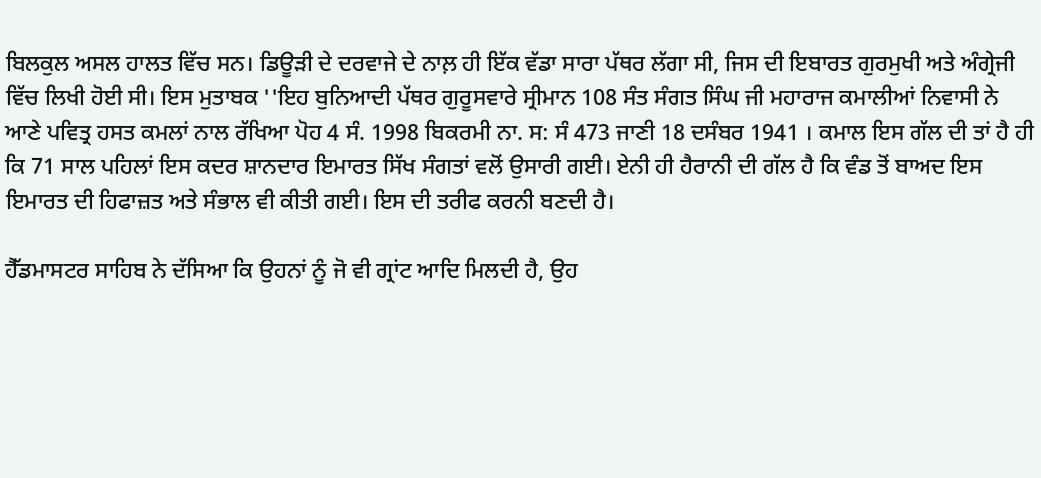ਬਿਲਕੁਲ ਅਸਲ ਹਾਲਤ ਵਿੱਚ ਸਨ। ਡਿਊੜੀ ਦੇ ਦਰਵਾਜੇ ਦੇ ਨਾਲ਼ ਹੀ ਇੱਕ ਵੱਡਾ ਸਾਰਾ ਪੱਥਰ ਲੱਗਾ ਸੀ, ਜਿਸ ਦੀ ਇਬਾਰਤ ਗੁਰਮੁਖੀ ਅਤੇ ਅੰਗ੍ਰੇਜੀ ਵਿੱਚ ਲਿਖੀ ਹੋਈ ਸੀ। ਇਸ ਮੁਤਾਬਕ ''ਇਹ ਬੁਨਿਆਦੀ ਪੱਥਰ ਗੁਰੂਸਵਾਰੇ ਸ੍ਰੀਮਾਨ 108 ਸੰਤ ਸੰਗਤ ਸਿੰਘ ਜੀ ਮਹਾਰਾਜ ਕਮਾਲੀਆਂ ਨਿਵਾਸੀ ਨੇ ਆਣੇ ਪਵਿਤ੍ਰ ਹਸਤ ਕਮਲਾਂ ਨਾਲ ਰੱਖਿਆ ਪੋਹ 4 ਸੰ. 1998 ਬਿਕਰਮੀ ਨਾ. ਸ: ਸੰ 473 ਜਾਣੀ 18 ਦਸੰਬਰ 1941 । ਕਮਾਲ ਇਸ ਗੱਲ ਦੀ ਤਾਂ ਹੈ ਹੀ ਕਿ 71 ਸਾਲ ਪਹਿਲਾਂ ਇਸ ਕਦਰ ਸ਼ਾਨਦਾਰ ਇਮਾਰਤ ਸਿੱਖ ਸੰਗਤਾਂ ਵਲੋਂ ਉਸਾਰੀ ਗਈ। ਏਨੀ ਹੀ ਹੈਰਾਨੀ ਦੀ ਗੱਲ ਹੈ ਕਿ ਵੰਡ ਤੋਂ ਬਾਅਦ ਇਸ ਇਮਾਰਤ ਦੀ ਹਿਫਾਜ਼ਤ ਅਤੇ ਸੰਭਾਲ ਵੀ ਕੀਤੀ ਗਈ। ਇਸ ਦੀ ਤਰੀਫ ਕਰਨੀ ਬਣਦੀ ਹੈ।

ਹੈੱਡਮਾਸਟਰ ਸਾਹਿਬ ਨੇ ਦੱਸਿਆ ਕਿ ਉਹਨਾਂ ਨੂੰ ਜੋ ਵੀ ਗ੍ਰਾਂਟ ਆਦਿ ਮਿਲਦੀ ਹੈ, ਉਹ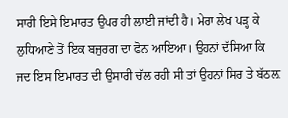ਸਾਰੀ ਇਸੇ ਇਮਾਰਤ ਉਪਰ ਹੀ ਲਾਈ ਜਾਂਦੀ ਹੈ। ਮੇਰਾ ਲੇਖ ਪੜ੍ਹ ਕੇ ਲੁਧਿਆਣੇ ਤੋਂ ਇਕ ਬਜੁਰਗ ਦਾ ਫੋਨ ਆਇਆ। ਉਹਨਾਂ ਦੱਸਿਆ ਕਿ ਜਦ ਇਸ ਇਮਾਰਤ ਦੀ ਉਸਾਰੀ ਚੱਲ ਰਹੀ ਸੀ ਤਾਂ ਉਹਨਾਂ ਸਿਰ ਤੇ ਬੱਠਲ਼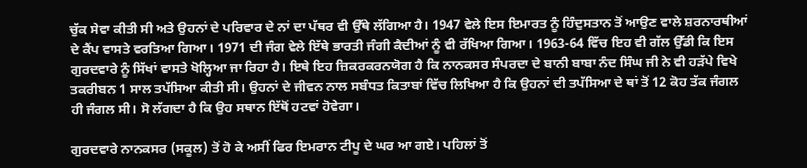ਚੁੱਕ ਸੇਵਾ ਕੀਤੀ ਸੀ ਅਤੇ ਉਹਨਾਂ ਦੇ ਪਰਿਵਾਰ ਦੇ ਨਾਂ ਦਾ ਪੱਥਰ ਵੀ ਉੱਥੇ ਲੱਗਿਆ ਹੈ। 1947 ਵੇਲੇ ਇਸ ਇਮਾਰਤ ਨੂੰ ਹਿੰਦੁਸਤਾਨ ਤੋਂ ਆਉਣ ਵਾਲੇ ਸ਼ਰਨਾਰਥੀਆਂ ਦੇ ਕੈਂਪ ਵਾਸਤੇ ਵਰਤਿਆ ਗਿਆ। 1971 ਦੀ ਜੰਗ ਵੇਲੇ ਇੱਥੇ ਭਾਰਤੀ ਜੰਗੀ ਕੈਦੀਆਂ ਨੂੰ ਵੀ ਰੱਖਿਆ ਗਿਆ। 1963-64 ਵਿੱਚ ਇਹ ਵੀ ਗੱਲ ਉੱਡੀ ਕਿ ਇਸ ਗੁਰਦਵਾਰੇ ਨੂੰ ਸਿੱਖਾਂ ਵਾਸਤੇ ਖੋਲ੍ਹਿਆ ਜਾ ਰਿਹਾ ਹੈ। ਇਥੇ ਇਹ ਜ਼ਿਕਰਕਰਨਯੋਗ ਹੈ ਕਿ ਨਾਨਕਸਰ ਸੰਪਰਦਾ ਦੇ ਬਾਨੀ ਬਾਬਾ ਨੰਦ ਸਿੰਘ ਜੀ ਨੇ ਵੀ ਹੜੱਪੇ ਵਿਖੇ ਤਕਰੀਬਨ 1 ਸਾਲ ਤਪੱਸਿਆ ਕੀਤੀ ਸੀ। ਉਹਨਾਂ ਦੇ ਜੀਵਨ ਨਾਲ ਸਬੰਧਤ ਕਿਤਾਬਾਂ ਵਿੱਚ ਲਿਖਿਆ ਹੈ ਕਿ ਉਹਨਾਂ ਦੀ ਤਪੱਸਿਆ ਦੇ ਥਾਂ ਤੋਂ 12 ਕੋਹ ਤੱਕ ਜੰਗਲ ਹੀ ਜੰਗਲ ਸੀ। ਸੋ ਲੱਗਦਾ ਹੈ ਕਿ ਉਹ ਸਥਾਨ ਇੱਥੋਂ ਹਟਵਾਂ ਹੋਵੇਗਾ।

ਗੁਰਦਵਾਰੇ ਨਾਨਕਸਰ (ਸਕੂਲ) ਤੋਂ ਹੋ ਕੇ ਅਸੀਂ ਫਿਰ ਇਮਰਾਨ ਟੀਪੂ ਦੇ ਘਰ ਆ ਗਏ। ਪਹਿਲਾਂ ਤੋਂ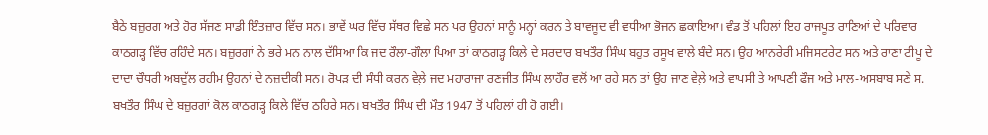ਬੈਠੇ ਬਜ਼ੁਰਗ ਅਤੇ ਹੋਰ ਸੱਜਣ ਸਾਡੀ ਇੰਤਜ਼ਾਰ ਵਿੱਚ ਸਨ। ਭਾਵੇਂ ਘਰ ਵਿੱਚ ਸੱਥਰ ਵਿਛੇ ਸਨ ਪਰ ਉਹਨਾਂ ਸਾਨੂੰ ਮਨ੍ਹਾਂ ਕਰਨ ਤੇ ਬਾਵਜੂਦ ਵੀ ਵਧੀਆ ਭੋਜਨ ਛਕਾਇਆ। ਵੰਡ ਤੋਂ ਪਹਿਲਾਂ ਇਹ ਰਾਜਪੂਤ ਰਾਣਿਆਂ ਦੇ ਪਰਿਵਾਰ ਕਾਠਗੜ੍ਹ ਵਿੱਚ ਰਹਿੰਦੇ ਸਨ। ਬਜ਼ੁਰਗਾਂ ਨੇ ਭਰੇ ਮਨ ਨਾਲ ਦੱਸਿਆ ਕਿ ਜਦ ਰੌਲਾ-ਗੌਲਾ ਪਿਆ ਤਾਂ ਕਾਠਗੜ੍ਹ ਕਿਲੇ ਦੇ ਸਰਦਾਰ ਬਖਤੌਰ ਸਿੰਘ ਬਹੁਤ ਰਸੂਖ ਵਾਲੇ ਬੰਦੇ ਸਨ। ਉਹ ਆਨਰੇਰੀ ਮਜਿਸਟਰੇਟ ਸਨ ਅਤੇ ਰਾਣਾ ਟੀਪੂ ਦੇ ਦਾਦਾ ਚੌਧਰੀ ਅਬਦੁੱਲ ਰਹੀਮ ਉਹਨਾਂ ਦੇ ਨਜ਼ਦੀਕੀ ਸਨ। ਰੋਪੜ ਦੀ ਸੰਧੀ ਕਰਨ ਵੇਲ਼ੇ ਜਦ ਮਹਾਰਾਜਾ ਰਣਜੀਤ ਸਿੰਘ ਲਾਹੌਰ ਵਲੋਂ ਆ ਰਹੇ ਸਨ ਤਾਂ ਉਹ ਜਾਣ ਵੇਲ਼ੇ ਅਤੇ ਵਾਪਸੀ ਤੇ ਆਪਣੀ ਫੌਜ ਅਤੇ ਮਾਲ-ਅਸਬਾਬ ਸਣੇ ਸ. ਬਖਤੌਰ ਸਿੰਘ ਦੇ ਬਜ਼ੁਰਗਾਂ ਕੋਲ ਕਾਠਗੜ੍ਹ ਕਿਲੇ ਵਿੱਚ ਠਹਿਰੇ ਸਨ। ਬਖਤੌਰ ਸਿੰਘ ਦੀ ਮੌਤ 1947 ਤੋਂ ਪਹਿਲਾਂ ਹੀ ਹੋ ਗਈ।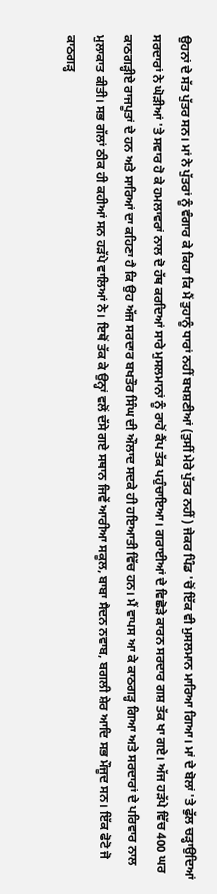ਉਹਨਾਂ ਦੇ ਸੱਤ ਪੁੱਤਰ ਸਨ। ਮਾਂ ਨੇ ਪੁੱਤਰਾਂ ਨੂੰ ਵੰਗਾਰ ਕੇ ਕਿਹਾ ਕਿ ਮੈਂ ਤੁਹਾਨੂੰ ਧਾਰਾਂ ਨਹੀਂ ਬਖਸ਼ਣੀਆਂ (ਤੁਸੀਂ ਮੇਰੇ ਪੁੱਤਰ ਨਹੀਂ) ਜੇਕਰ ਪਿੰਡ 'ਚੋਂ ਇੱਕ ਵੀ ਮੁਸਲਮਾਨ ਮਾਰਿਆ ਗਿਆ। ਮਾਂ ਦੇ ਬੋਲਾਂ 'ਤੇ ਫੁੱਲ ਚੜ੍ਹਾਉਦਿਆਂ ਸਰਦਾਰਾਂ ਨੇ ਘੋੜੀਆਂ 'ਤੇ ਸਵਾਰ ਹੋ ਕੇ ਹਮਲਾਵਰਾਂ ਨਾਲ ਦੋ ਹੱਥ ਕਰਦਿਆਂ ਸਾਰੇ ਮੁਸਲਮਾਨਾਂ ਨੂੰ ਰਾਹੋਂ ਕੈਂਪ ਤੱਕ ਪਹੁੰਚਾਇਆ। ਗਰਾਈਆਂ ਦੇ ਵਿਛੋੜੇ ਕਾਰਨ ਸਰਦਾਰ ਗਸ਼ ਤੱਕ ਖਾ ਗਏ। ਅੱਜ ਹੜੱਪੇ ਵਿੱਚ 400 ਘਰ ਕਾਠਗੜ੍ਹੀਏ ਰਾਜਪੂਤਾਂ ਦੇ ਹਨ ਅਤੇ ਸਾਰਿਆਂ ਦਾ ਕਹਿਣਾ ਹੈ ਕਿ ਉਹ ਅੱਜ ਸਰਦਾਰ ਬਖਤੌਰ ਸਿੰਘ ਦੀ ਔਲਾਦ ਸਦਕੇ ਹੀ ਹਇਆਤੀ ਵਿੱਚ ਹਨ। ਮੈਂ ਵਾਪਸ ਆ ਕੇ ਕਾਠਗੜ੍ਹ ਗਿਆ ਅਤੇ ਸਰਦਾਰਾਂ ਦੇ ਪਰਿਵਾਰ ਨਾਲ ਮੁਲਾਕਾਤ ਕੀਤੀ। ਸਭ ਗੱਲਾਂ ਠੀਕ ਹੀ ਕਹੀਆਂ ਸਨ ਹੜੱਪੇ ਵਾਲਿਆਂ ਨੇ। ਇਥੋਂ ਤੱਕ ਕੇ ਉਨ੍ਹਾਂ ਵਲੋਂ ਦੱਸੇ ਗਏ ਸਥਾਨ ਜਿਵੇਂ ਆਰੀਆ ਸਕੂਲ, ਬਾਬਾ ਸੈਦਨ ਨਵਾਬ, ਬਗਲੀ ਸ਼ੇਰ ਆਦਿ ਸਭ ਮੌਜੂਦ ਸਨ। ਇੱਕ ਫੋਟੋ ਜੋ ਕਾਠਗੜ੍ਹ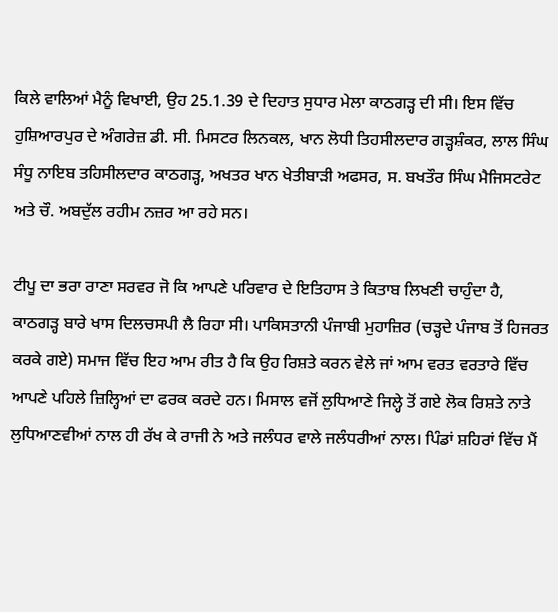ਕਿਲੇ ਵਾਲਿਆਂ ਮੈਨੂੰ ਵਿਖਾਈ, ਉਹ 25.1.39 ਦੇ ਦਿਹਾਤ ਸੁਧਾਰ ਮੇਲਾ ਕਾਠਗੜ੍ਹ ਦੀ ਸੀ। ਇਸ ਵਿੱਚ ਹੁਸ਼ਿਆਰਪੁਰ ਦੇ ਅੰਗਰੇਜ਼ ਡੀ. ਸੀ. ਮਿਸਟਰ ਲਿਨਕਲ, ਖਾਨ ਲੋਧੀ ਤਿਹਸੀਲਦਾਰ ਗੜ੍ਹਸ਼ੰਕਰ, ਲਾਲ ਸਿੰਘ ਸੰਧੂ ਨਾਇਬ ਤਹਿਸੀਲਦਾਰ ਕਾਠਗੜ੍ਹ, ਅਖਤਰ ਖਾਨ ਖੇਤੀਬਾੜੀ ਅਫਸਰ, ਸ. ਬਖਤੌਰ ਸਿੰਘ ਮੈਜਿਸਟਰੇਟ ਅਤੇ ਚੌ. ਅਬਦੁੱਲ ਰਹੀਮ ਨਜ਼ਰ ਆ ਰਹੇ ਸਨ।

ਟੀਪੂ ਦਾ ਭਰਾ ਰਾਣਾ ਸਰਵਰ ਜੋ ਕਿ ਆਪਣੇ ਪਰਿਵਾਰ ਦੇ ਇਤਿਹਾਸ ਤੇ ਕਿਤਾਬ ਲਿਖਣੀ ਚਾਹੁੰਦਾ ਹੈ, ਕਾਠਗੜ੍ਹ ਬਾਰੇ ਖਾਸ ਦਿਲਚਸਪੀ ਲੈ ਰਿਹਾ ਸੀ। ਪਾਕਿਸਤਾਨੀ ਪੰਜਾਬੀ ਮੁਹਾਜ਼ਿਰ (ਚੜ੍ਹਦੇ ਪੰਜਾਬ ਤੋਂ ਹਿਜਰਤ ਕਰਕੇ ਗਏ) ਸਮਾਜ ਵਿੱਚ ਇਹ ਆਮ ਰੀਤ ਹੈ ਕਿ ਉਹ ਰਿਸ਼ਤੇ ਕਰਨ ਵੇਲੇ ਜਾਂ ਆਮ ਵਰਤ ਵਰਤਾਰੇ ਵਿੱਚ ਆਪਣੇ ਪਹਿਲੇ ਜ਼ਿਲ੍ਹਿਆਂ ਦਾ ਫਰਕ ਕਰਦੇ ਹਨ। ਮਿਸਾਲ ਵਜੋਂ ਲੁਧਿਆਣੇ ਜਿਲ੍ਹੇ ਤੋਂ ਗਏ ਲੋਕ ਰਿਸ਼ਤੇ ਨਾਤੇ ਲੁਧਿਆਣਵੀਆਂ ਨਾਲ ਹੀ ਰੱਖ ਕੇ ਰਾਜੀ ਨੇ ਅਤੇ ਜਲੰਧਰ ਵਾਲੇ ਜਲੰਧਰੀਆਂ ਨਾਲ। ਪਿੰਡਾਂ ਸ਼ਹਿਰਾਂ ਵਿੱਚ ਮੈਂ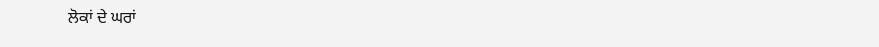ਲੋਕਾਂ ਦੇ ਘਰਾਂ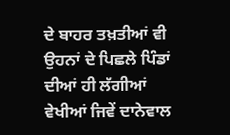ਦੇ ਬਾਹਰ ਤਖ਼ਤੀਆਂ ਵੀ ਉਹਨਾਂ ਦੇ ਪਿਛਲੇ ਪਿੰਡਾਂ ਦੀਆਂ ਹੀ ਲੱਗੀਆਂ ਵੇਖੀਆਂ ਜਿਵੇਂ ਦਾਨੇਵਾਲ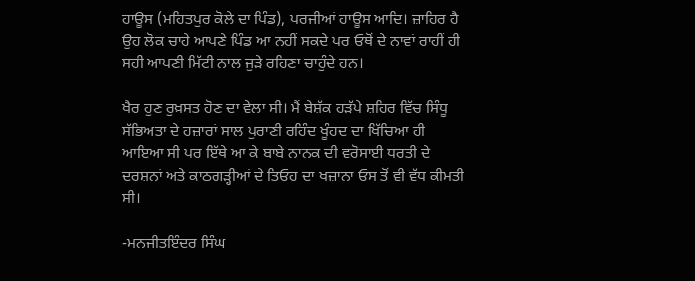ਹਾਊਸ (ਮਹਿਤਪੁਰ ਕੋਲੇ ਦਾ ਪਿੰਡ), ਪਰਜੀਆਂ ਹਾਊਸ ਆਦਿ। ਜ਼ਾਹਿਰ ਹੈ ਉਹ ਲੋਕ ਚਾਹੇ ਆਪਣੇ ਪਿੰਡ ਆ ਨਹੀਂ ਸਕਦੇ ਪਰ ਓਥੋਂ ਦੇ ਨਾਵਾਂ ਰਾਹੀਂ ਹੀ ਸਹੀ ਆਪਣੀ ਮਿੱਟੀ ਨਾਲ ਜੁੜੇ ਰਹਿਣਾ ਚਾਹੁੰਦੇ ਹਨ।

ਖੈਰ ਹੁਣ ਰੁਖ਼ਸਤ ਹੋਣ ਦਾ ਵੇਲਾ ਸੀ। ਮੈਂ ਬੇਸ਼ੱਕ ਹੜੱਪੇ ਸ਼ਹਿਰ ਵਿੱਚ ਸਿੰਧੂ ਸੱਭਿਅਤਾ ਦੇ ਹਜ਼ਾਰਾਂ ਸਾਲ ਪੁਰਾਣੀ ਰਹਿੰਦ ਖੂੰਹਦ ਦਾ ਖਿੱਚਿਆ ਹੀ ਆਇਆ ਸੀ ਪਰ ਇੱਥੇ ਆ ਕੇ ਬਾਬੇ ਨਾਨਕ ਦੀ ਵਰੋਸਾਈ ਧਰਤੀ ਦੇ ਦਰਸ਼ਨਾਂ ਅਤੇ ਕਾਠਗੜ੍ਹੀਆਂ ਦੇ ਤਿਓਹ ਦਾ ਖਜ਼ਾਨਾ ਓਸ ਤੋਂ ਵੀ ਵੱਧ ਕੀਮਤੀ ਸੀ।

-ਮਨਜੀਤਇੰਦਰ ਸਿੰਘ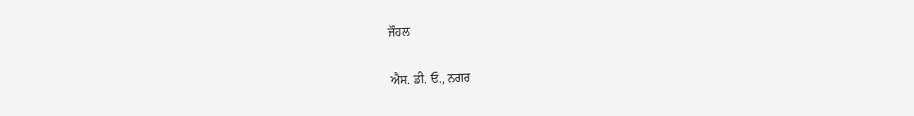ਜੌਹਲ

ਐਸ. ਡੀ. ਓ., ਨਗਰ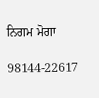ਨਿਗਮ ਮੋਗਾ

98144-22617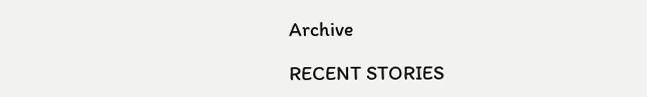Archive

RECENT STORIES